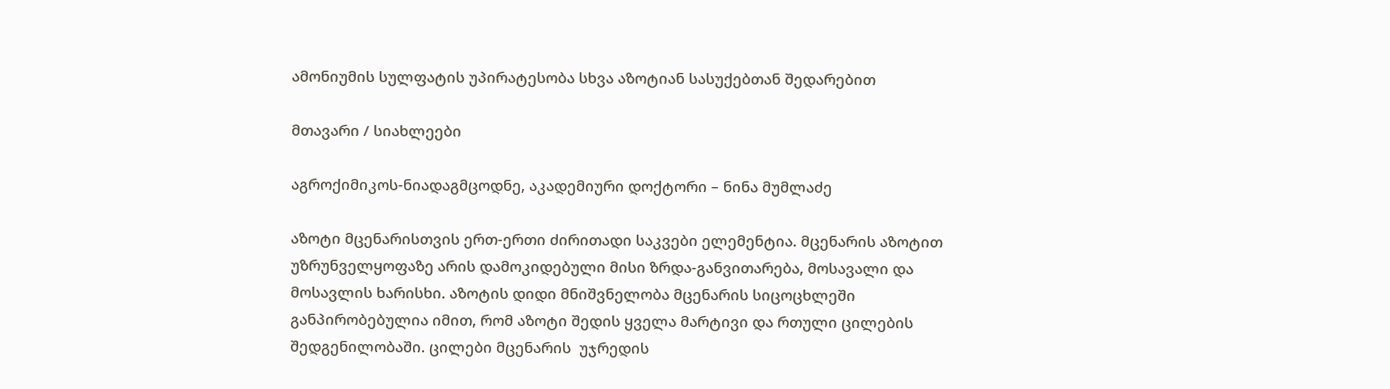ამონიუმის სულფატის უპირატესობა სხვა აზოტიან სასუქებთან შედარებით

მთავარი / სიახლეები

აგროქიმიკოს-ნიადაგმცოდნე, აკადემიური დოქტორი – ნინა მუმლაძე

აზოტი მცენარისთვის ერთ-ერთი ძირითადი საკვები ელემენტია. მცენარის აზოტით უზრუნველყოფაზე არის დამოკიდებული მისი ზრდა-განვითარება, მოსავალი და მოსავლის ხარისხი. აზოტის დიდი მნიშვნელობა მცენარის სიცოცხლეში განპირობებულია იმით, რომ აზოტი შედის ყველა მარტივი და რთული ცილების შედგენილობაში. ცილები მცენარის  უჯრედის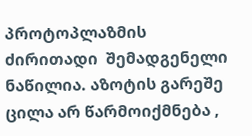პროტოპლაზმის ძირითადი  შემადგენელი ნაწილია. აზოტის გარეშე ცილა არ წარმოიქმნება ,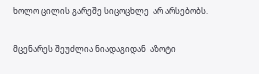ხოლო ცილის გარეშე სიცოცხლე  არ არსებობს.

მცენარეს შეუძლია ნიადაგიდან  აზოტი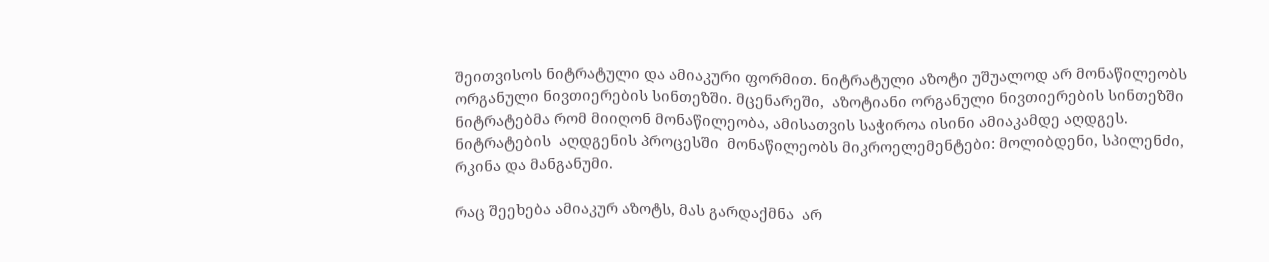შეითვისოს ნიტრატული და ამიაკური ფორმით. ნიტრატული აზოტი უშუალოდ არ მონაწილეობს ორგანული ნივთიერების სინთეზში. მცენარეში,  აზოტიანი ორგანული ნივთიერების სინთეზში  ნიტრატებმა რომ მიიღონ მონაწილეობა, ამისათვის საჭიროა ისინი ამიაკამდე აღდგეს. ნიტრატების  აღდგენის პროცესში  მონაწილეობს მიკროელემენტები: მოლიბდენი, სპილენძი, რკინა და მანგანუმი.

რაც შეეხება ამიაკურ აზოტს, მას გარდაქმნა  არ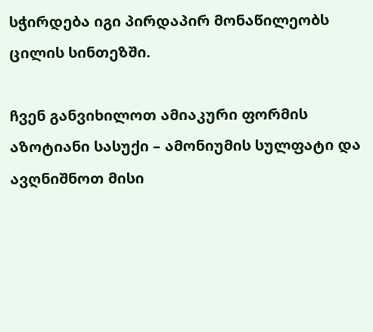სჭირდება იგი პირდაპირ მონაწილეობს ცილის სინთეზში.

ჩვენ განვიხილოთ ამიაკური ფორმის აზოტიანი სასუქი – ამონიუმის სულფატი და ავღნიშნოთ მისი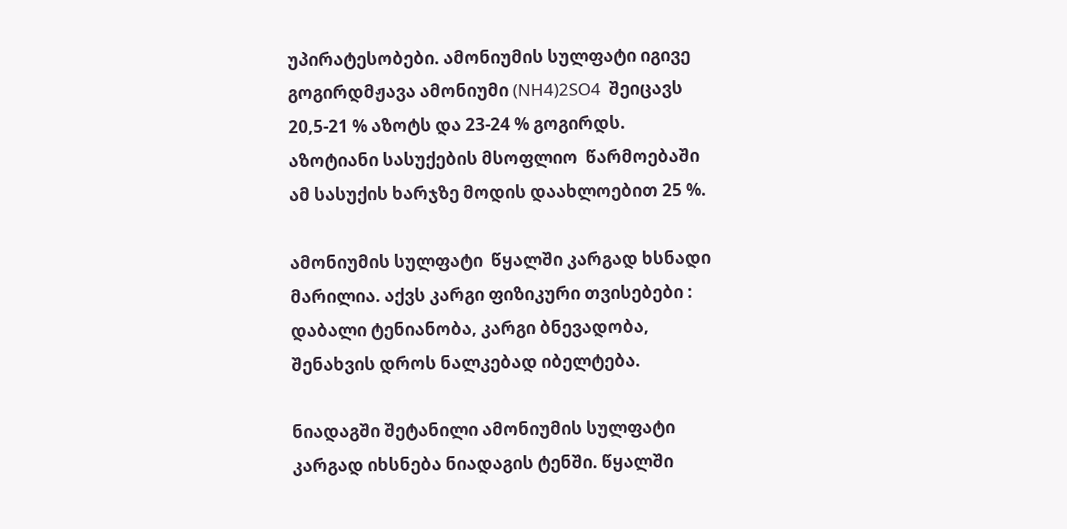უპირატესობები. ამონიუმის სულფატი იგივე გოგირდმჟავა ამონიუმი (NH4)2SO4  შეიცავს  20,5-21 % აზოტს და 23-24 % გოგირდს. აზოტიანი სასუქების მსოფლიო  წარმოებაში  ამ სასუქის ხარჯზე მოდის დაახლოებით 25 %.

ამონიუმის სულფატი  წყალში კარგად ხსნადი მარილია. აქვს კარგი ფიზიკური თვისებები : დაბალი ტენიანობა, კარგი ბნევადობა, შენახვის დროს ნალკებად იბელტება.

ნიადაგში შეტანილი ამონიუმის სულფატი  კარგად იხსნება ნიადაგის ტენში. წყალში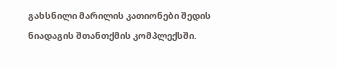გახსნილი მარილის კათიონები შედის ნიადაგის შთანთქმის კომპლექსში.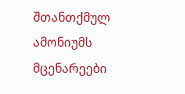შთანთქმულ ამონიუმს მცენარეები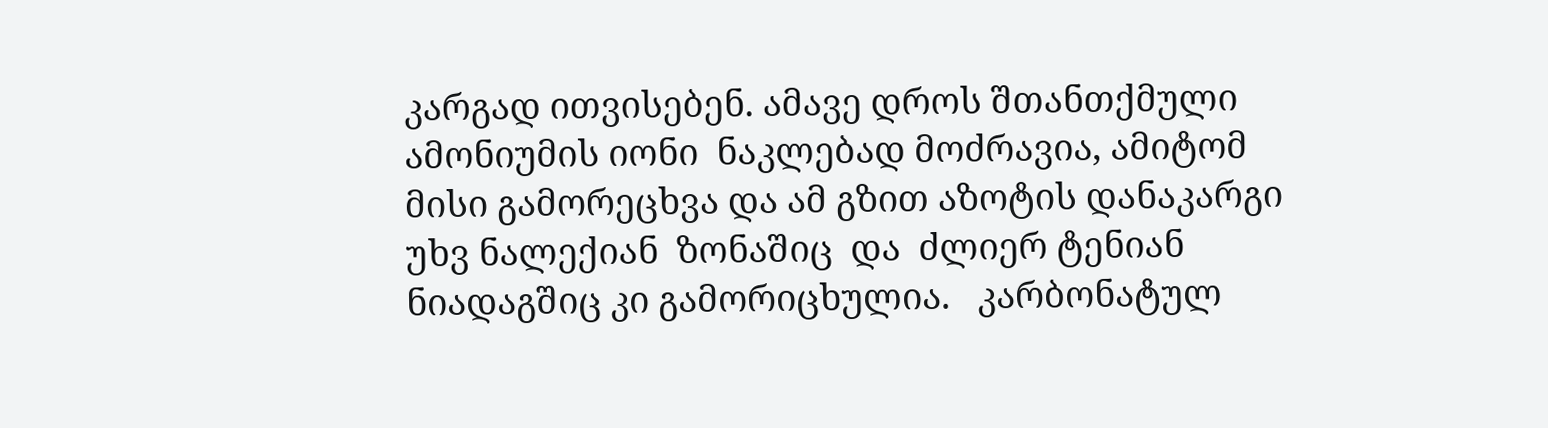კარგად ითვისებენ. ამავე დროს შთანთქმული ამონიუმის იონი  ნაკლებად მოძრავია, ამიტომ მისი გამორეცხვა და ამ გზით აზოტის დანაკარგი უხვ ნალექიან  ზონაშიც  და  ძლიერ ტენიან ნიადაგშიც კი გამორიცხულია.   კარბონატულ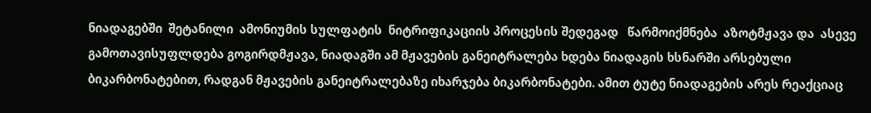ნიადაგებში  შეტანილი  ამონიუმის სულფატის  ნიტრიფიკაციის პროცესის შედეგად   წარმოიქმნება  აზოტმჟავა და  ასევე  გამოთავისუფლდება გოგირდმჟავა, ნიადაგში ამ მჟავების განეიტრალება ხდება ნიადაგის ხსნარში არსებული ბიკარბონატებით, რადგან მჟავების განეიტრალებაზე იხარჯება ბიკარბონატები. ამით ტუტე ნიადაგების არეს რეაქციაც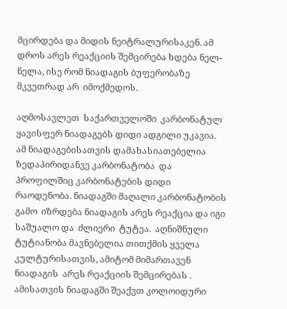მცირდება და მიდის ნეიტრალურისაკენ. ამ დროს არეს რეაქციის შემცირება ხდება ნელ-ნელა, ისე რომ ნიადაგის ბუფერობაზე მკვეთრად არ  იმოქმედოს.

აღმოსავლეთ  საქართველოში  კარბონატულ ყავისფერ ნიადაგებს დიდი ადგილი უკავია. ამ ნიადაგებისათვის დამახასიათებელია ზედაპირიდანვე კარბონატობა  და პროფილშიც კარბონატების დიდი რაოდენობა. ნიადაგში მაღალი კარბონატობის გამო  იზრდება ნიადაგის არეს რეაქცია და იგი  საშუალო და  ძლიერი  ტუტეა.  აღნიშნული ტუტიანობა მავნებელია თითქმის ყველა კულტურისათვის, ამიტომ მიმართავენ ნიადაგის  არეს რეაქციის შემცირებას . ამისათვის ნიადაგში შეაქვთ კოლოიდური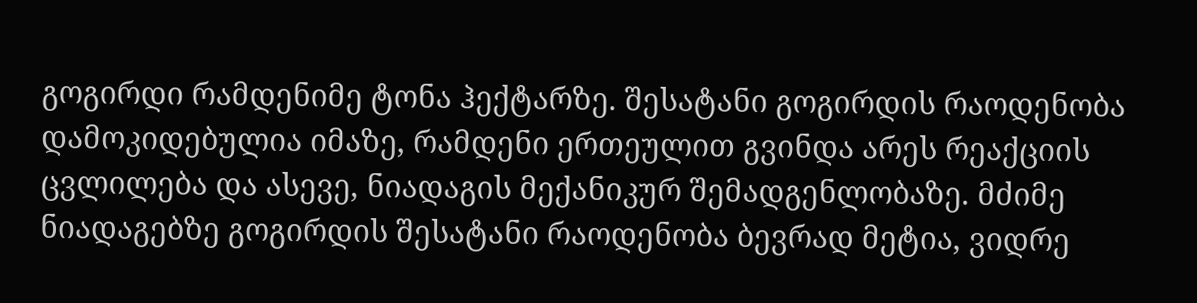გოგირდი რამდენიმე ტონა ჰექტარზე. შესატანი გოგირდის რაოდენობა დამოკიდებულია იმაზე, რამდენი ერთეულით გვინდა არეს რეაქციის ცვლილება და ასევე, ნიადაგის მექანიკურ შემადგენლობაზე. მძიმე ნიადაგებზე გოგირდის შესატანი რაოდენობა ბევრად მეტია, ვიდრე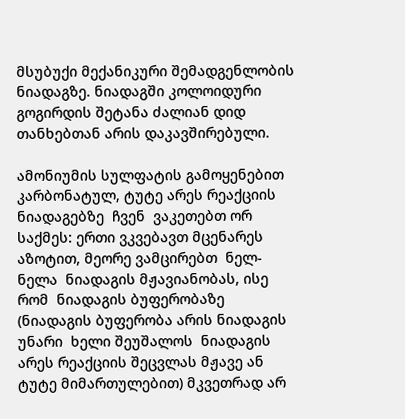მსუბუქი მექანიკური შემადგენლობის  ნიადაგზე. ნიადაგში კოლოიდური გოგირდის შეტანა ძალიან დიდ თანხებთან არის დაკავშირებული.

ამონიუმის სულფატის გამოყენებით  კარბონატულ, ტუტე არეს რეაქციის  ნიადაგებზე  ჩვენ  ვაკეთებთ ორ საქმეს: ერთი ვკვებავთ მცენარეს აზოტით, მეორე ვამცირებთ  ნელ-ნელა  ნიადაგის მჟავიანობას, ისე რომ  ნიადაგის ბუფერობაზე (ნიადაგის ბუფერობა არის ნიადაგის უნარი  ხელი შეუშალოს  ნიადაგის არეს რეაქციის შეცვლას მჟავე ან ტუტე მიმართულებით) მკვეთრად არ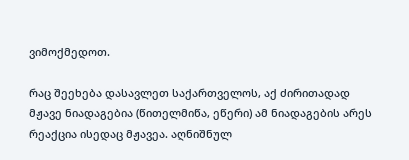ვიმოქმედოთ.

რაც შეეხება დასავლეთ საქართველოს, აქ ძირითადად მჟავე ნიადაგებია (წითელმიწა, ეწერი) ამ ნიადაგების არეს რეაქცია ისედაც მჟავეა. აღნიშნულ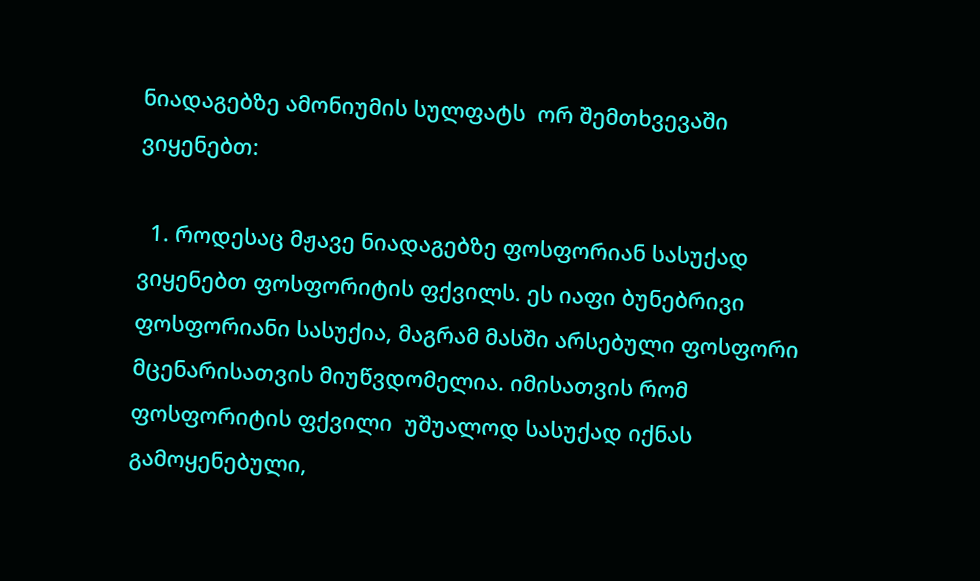ნიადაგებზე ამონიუმის სულფატს  ორ შემთხვევაში ვიყენებთ:

  1. როდესაც მჟავე ნიადაგებზე ფოსფორიან სასუქად ვიყენებთ ფოსფორიტის ფქვილს. ეს იაფი ბუნებრივი  ფოსფორიანი სასუქია, მაგრამ მასში არსებული ფოსფორი მცენარისათვის მიუწვდომელია. იმისათვის რომ  ფოსფორიტის ფქვილი  უშუალოდ სასუქად იქნას გამოყენებული,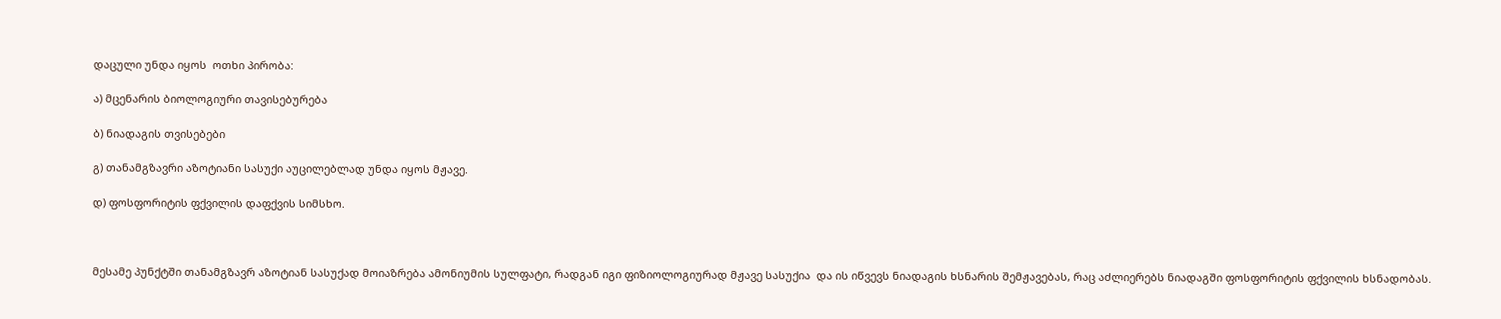დაცული უნდა იყოს  ოთხი პირობა:

ა) მცენარის ბიოლოგიური თავისებურება

ბ) ნიადაგის თვისებები

გ) თანამგზავრი აზოტიანი სასუქი აუცილებლად უნდა იყოს მჟავე.

დ) ფოსფორიტის ფქვილის დაფქვის სიმსხო.



მესამე პუნქტში თანამგზავრ აზოტიან სასუქად მოიაზრება ამონიუმის სულფატი, რადგან იგი ფიზიოლოგიურად მჟავე სასუქია  და ის იწვევს ნიადაგის ხსნარის შემჟავებას, რაც აძლიერებს ნიადაგში ფოსფორიტის ფქვილის ხსნადობას.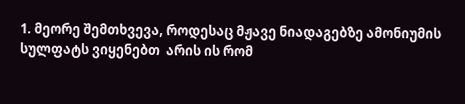1. მეორე შემთხვევა, როდესაც მჟავე ნიადაგებზე ამონიუმის სულფატს ვიყენებთ  არის ის რომ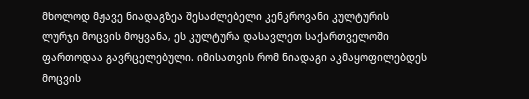მხოლოდ მჟავე ნიადაგზეა შესაძლებელი კენკროვანი კულტურის ლურჯი მოცვის მოყვანა, ეს კულტურა დასავლეთ საქართველოში ფართოდაა გავრცელებული. იმისათვის რომ ნიადაგი აკმაყოფილებდეს მოცვის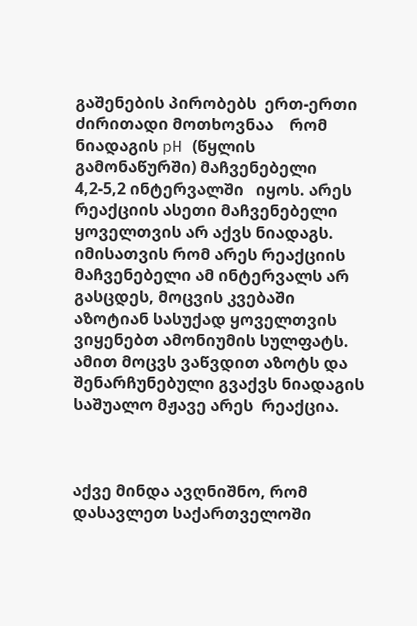გაშენების პირობებს  ერთ-ერთი ძირითადი მოთხოვნაა    რომ  ნიადაგის pH (წყლის გამონაწურში) მაჩვენებელი  4,2-5,2 ინტერვალში   იყოს. არეს რეაქციის ასეთი მაჩვენებელი ყოველთვის არ აქვს ნიადაგს. იმისათვის რომ არეს რეაქციის მაჩვენებელი ამ ინტერვალს არ გასცდეს, მოცვის კვებაში  აზოტიან სასუქად ყოველთვის   ვიყენებთ ამონიუმის სულფატს. ამით მოცვს ვაწვდით აზოტს და შენარჩუნებული გვაქვს ნიადაგის  საშუალო მჟავე არეს  რეაქცია.



აქვე მინდა ავღნიშნო, რომ დასავლეთ საქართველოში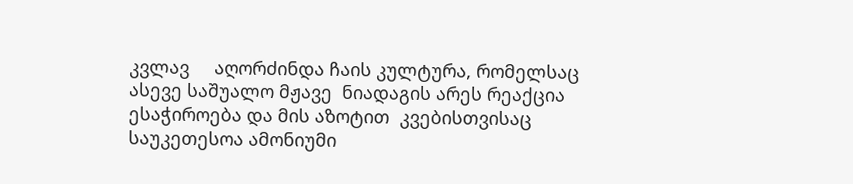კვლავ     აღორძინდა ჩაის კულტურა, რომელსაც ასევე საშუალო მჟავე  ნიადაგის არეს რეაქცია ესაჭიროება და მის აზოტით  კვებისთვისაც საუკეთესოა ამონიუმი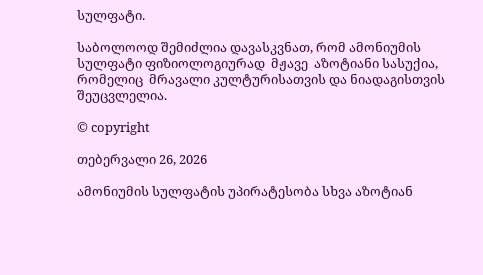სულფატი.

საბოლოოდ შემიძლია დავასკვნათ, რომ ამონიუმის სულფატი ფიზიოლოგიურად  მჟავე  აზოტიანი სასუქია,  რომელიც  მრავალი კულტურისათვის და ნიადაგისთვის შეუცვლელია.

© copyright

თებერვალი 26, 2026

ამონიუმის სულფატის უპირატესობა სხვა აზოტიან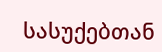სასუქებთან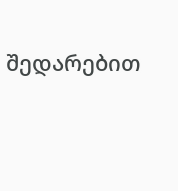შედარებით